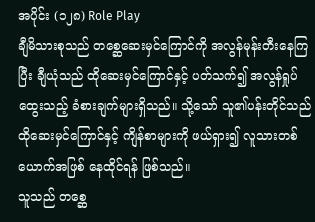အပိုင်း (၁၂၈) Role Play
ချီမိသားစုသည် တစ္ဆေဆေးမှင်ကြောင်ကို အလွန်မုန်းတီးနေကြပြီး ချီယုံသည် ထိုဆေးမှင်ကြောင်နှင့် ပတ်သက်၍ အလွန်ရှုပ်ထွေးသည့် ခံစားချက်များရှိသည်။ သို့သော် သူ၏ပန်းတိုင်သည် ထိုဆေးမှင်ကြောင်နှင့် ကျိန်စာများကို ဖယ်ရှား၍ လူသားတစ်ယောက်အဖြစ် နေထိုင်ရန် ဖြစ်သည်။
သူသည် တစ္ဆေ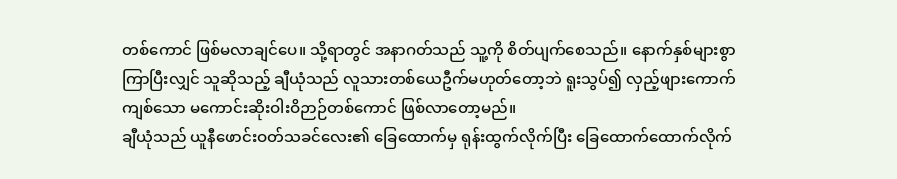တစ်ကောင် ဖြစ်မလာချင်ပေ။ သို့ရာတွင် အနာဂတ်သည် သူ့ကို စိတ်ပျက်စေသည်။ နောက်နှစ်များစွာ ကြာပြီးလျှင် သူဆိုသည့် ချီယုံသည် လူသားတစ်ယေဦက်မဟုတ်တော့ဘဲ ရူးသွပ်၍ လှည့်ဖျားကောက်ကျစ်သော မကောင်းဆိုးဝါးဝိဉာဉ်တစ်ကောင် ဖြစ်လာတော့မည်။
ချီယုံသည် ယူနီဖောင်းဝတ်သခင်လေး၏ ခြေထောက်မှ ရုန်းထွက်လိုက်ပြီး ခြေထောက်ထောက်လိုက်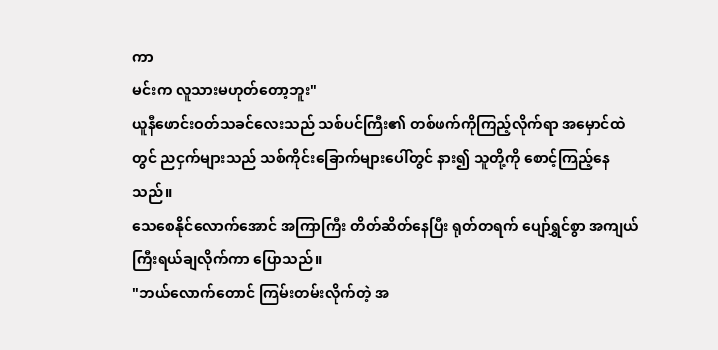ကာ
မင်းက လူသားမဟုတ်တော့ဘူး"
ယူနီဖောင်းဝတ်သခင်လေးသည် သစ်ပင်ကြီး၏ တစ်ဖက်ကိုကြည့်လိုက်ရာ အမှောင်ထဲတွင် ညငှက်များသည် သစ်ကိုင်းခြောက်များပေါ်တွင် နား၍ သူတို့ကို စောင့်ကြည့်နေသည်။
သေစေနိုင်လောက်အောင် အကြာကြီး တိတ်ဆိတ်နေပြီး ရုတ်တရက် ပျော်ရွှင်စွာ အကျယ်ကြီးရယ်ချလိုက်ကာ ပြောသည်။
"ဘယ်လောက်တောင် ကြမ်းတမ်းလိုက်တဲ့ အ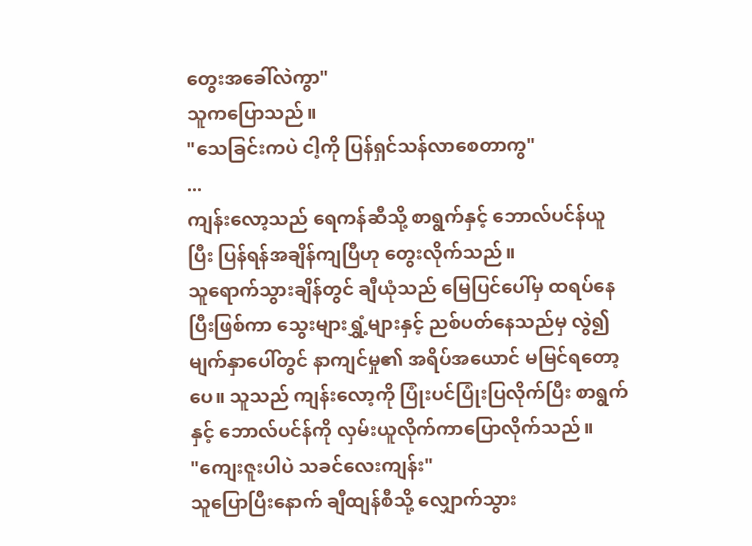တွေးအခေါ်လဲကွာ"
သူကပြောသည်။
"သေခြင်းကပဲ ငါ့ကို ပြန်ရှင်သန်လာစေတာကွ"
...
ကျန်းလော့သည် ရေကန်ဆီသို့ စာရွက်နှင့် ဘောလ်ပင်န်ယူပြီး ပြန်ရန်အချိန်ကျပြီဟု တွေးလိုက်သည်။
သူရောက်သွားချိန်တွင် ချီယုံသည် မြေပြင်ပေါ်မှ ထရပ်နေပြီးဖြစ်ကာ သွေးများရွှံ့များနှင့် ညစ်ပတ်နေသည်မှ လွဲ၍ မျက်နှာပေါ်တွင် နာကျင်မှု၏ အရိပ်အယောင် မမြင်ရတော့ပေ။ သူသည် ကျန်းလော့ကို ပြုံးပင်ပြုံးပြလိုက်ပြီး စာရွက်နှင့် ဘောလ်ပင်န်ကို လှမ်းယူလိုက်ကာပြောလိုက်သည်။
"ကျေးဇူးပါပဲ သခင်လေးကျန်း"
သူပြောပြီးနောက် ချီထျန်စီသို့ လျှောက်သွား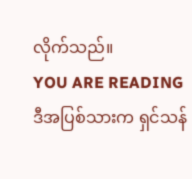လိုက်သည်။
YOU ARE READING
ဒီအပြစ်သားက ရှင်သန်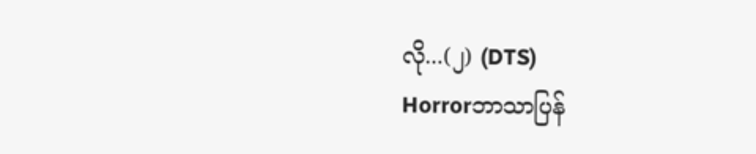လို...(၂) (DTS)
Horrorဘာသာပြန်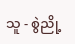သူ - စွဲညို့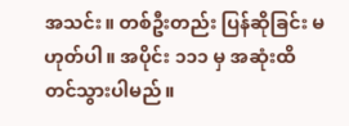အသင်း။ တစ်ဦးတည်း ပြန်ဆိုခြင်း မဟုတ်ပါ။ အပိုင်း ၁၁၁ မှ အဆုံးထိ တင်သွားပါမည်။